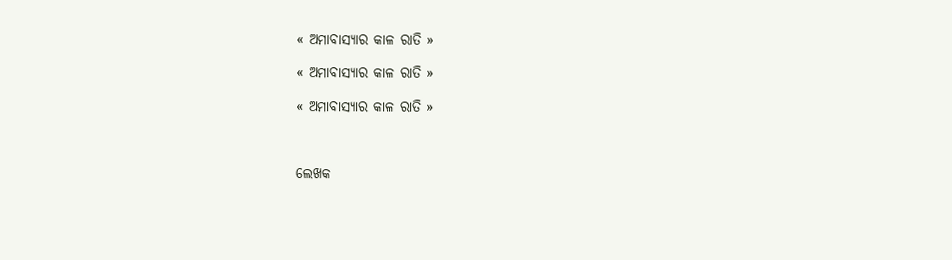« ଅମାବାସ୍ୟାର କାଳ ରାତି »

« ଅମାବାସ୍ୟାର କାଳ ରାତି »

« ଅମାବାସ୍ୟାର କାଳ ରାତି »



ଲେଖକ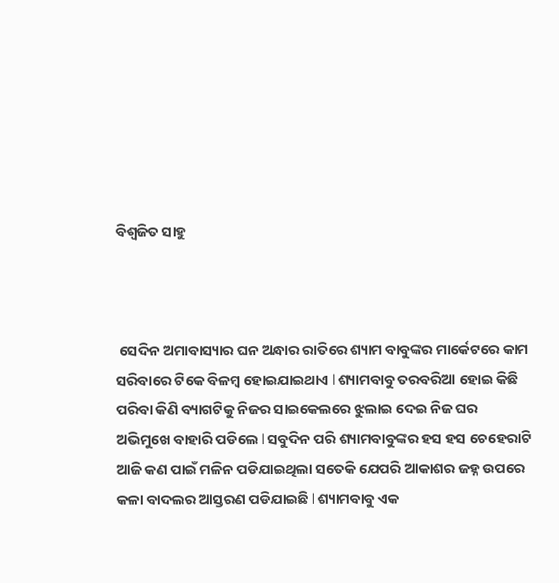ବିଶ୍ୱଜିତ ସାହୁ



 ସେଦିନ ଅମାବାସ୍ୟାର ଘନ ଅନ୍ଧାର ରାତିରେ ଶ୍ୟାମ ବାବୁଙ୍କର ମାର୍କେଟରେ କାମ ସରିବାରେ ଟିକେ ବିଳମ୍ବ ହୋଇଯାଇଥାଏ l ଶ୍ୟାମବାବୁ ତରବରିଆ ହୋଇ କିଛି ପରିବା କିଣି ବ୍ୟାଗଟିକୁ ନିଜର ସାଇକେଲରେ ଝୁଲାଇ ଦେଇ ନିଜ ଘର ଅଭିମୁଖେ ବାହାରି ପଡିଲେ l ସବୁଦିନ ପରି ଶ୍ୟାମବାବୁଙ୍କର ହସ ହସ ଚେହେରାଟି ଆଜି କଣ ପାଇଁ ମଳିନ ପଡିଯାଇଥିଲା ସତେକି ଯେପରି ଆକାଶର ଜହ୍ନ ଉପରେ କଳା ବାଦଲର ଆସ୍ତରଣ ପଡିଯାଇଛି l ଶ୍ୟାମବାବୁ ଏକ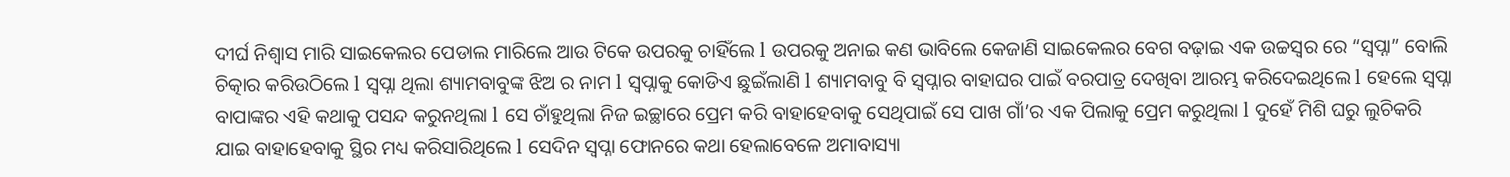ଦୀର୍ଘ ନିଶ୍ୱାସ ମାରି ସାଇକେଲର ପେଡାଲ ମାରିଲେ ଆଉ ଟିକେ ଉପରକୁ ଚାହିଁଲେ l ଉପରକୁ ଅନାଇ କଣ ଭାବିଲେ କେଜାଣି ସାଇକେଲର ବେଗ ବଢ଼ାଇ ଏକ ଉଚ୍ଚସ୍ଵର ରେ “ସ୍ୱପ୍ନା” ବୋଲି ଚିତ୍କାର କରିଉଠିଲେ l ସ୍ୱପ୍ନା ଥିଲା ଶ୍ୟାମବାବୁଙ୍କ ଝିଅ ର ନାମ l ସ୍ୱପ୍ନାକୁ କୋଡିଏ ଛୁଇଁଲାଣି l ଶ୍ୟାମବାବୁ ବି ସ୍ୱପ୍ନାର ବାହାଘର ପାଇଁ ବରପାତ୍ର ଦେଖିବା ଆରମ୍ଭ କରିଦେଇଥିଲେ l ହେଲେ ସ୍ୱପ୍ନା ବାପାଙ୍କର ଏହି କଥାକୁ ପସନ୍ଦ କରୁନଥିଲା l ସେ ଚାଁହୁଥିଲା ନିଜ ଇଚ୍ଛାରେ ପ୍ରେମ କରି ବାହାହେବାକୁ ସେଥିପାଇଁ ସେ ପାଖ ଗାଁ’ର ଏକ ପିଲାକୁ ପ୍ରେମ କରୁଥିଲା l ଦୁହେଁ ମିଶି ଘରୁ ଲୁଚିକରି ଯାଇ ବାହାହେବାକୁ ସ୍ଥିର ମଧ୍ୟ କରିସାରିଥିଲେ l ସେଦିନ ସ୍ୱପ୍ନା ଫୋନରେ କଥା ହେଲାବେଳେ ଅମାବାସ୍ୟା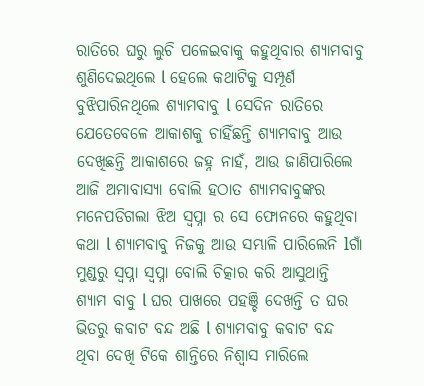ରାତିରେ ଘରୁ ଲୁଚି ପଳେଇବାକୁ କହୁଥିବାର ଶ୍ୟାମବାବୁ ଶୁଣିଦେଇଥିଲେ l ହେଲେ କଥାଟିକୁ ସମ୍ପୂର୍ଣ ବୁଝିପାରିନଥିଲେ ଶ୍ୟାମବାବୁ l ସେଦିନ ରାତିରେ ଯେତେବେଳେ ଆକାଶକୁ ଚାହିଁଛନ୍ତି ଶ୍ୟାମବାବୁ ଆଉ ଦେଖିଛନ୍ତି ଆକାଶରେ ଜହ୍ନ ନାହଁ, ଆଉ ଜାଣିପାରିଲେ ଆଜି ଅମାବାସ୍ୟା ବୋଲି ହଠାତ ଶ୍ୟାମବାବୁଙ୍କର ମନେପଡିଗଲା ଝିଅ ସ୍ୱପ୍ନା ର ସେ ଫୋନରେ କହୁଥିବା କଥା l ଶ୍ୟାମବାବୁ ନିଜକୁ ଆଉ ସମ୍ଭାଳି ପାରିଲେନି lଗାଁ ମୁଣ୍ଡରୁ ସ୍ୱପ୍ନା ସ୍ୱପ୍ନା ବୋଲି ଚିତ୍କାର କରି ଆସୁଥାନ୍ତି ଶ୍ୟାମ ବାବୁ l ଘର ପାଖରେ ପହଞ୍ଚି ଦେଖନ୍ତି ତ ଘର ଭିତରୁ କବାଟ ବନ୍ଦ ଅଛି l ଶ୍ୟାମବାବୁ କବାଟ ବନ୍ଦ ଥିବା ଦେଖି ଟିକେ ଶାନ୍ତିରେ ନିଶ୍ୱାସ ମାରିଲେ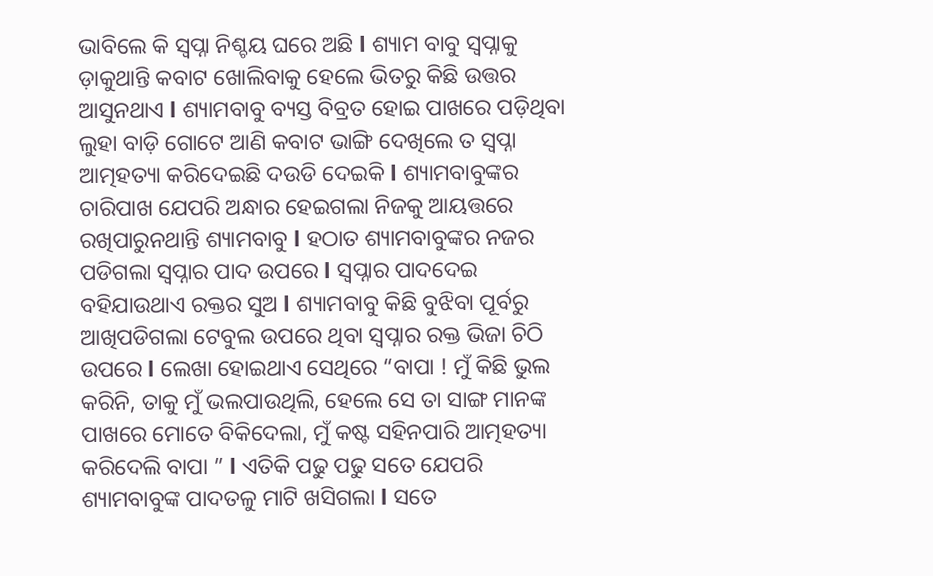ଭାବିଲେ କି ସ୍ୱପ୍ନା ନିଶ୍ଚୟ ଘରେ ଅଛି l ଶ୍ୟାମ ବାବୁ ସ୍ୱପ୍ନାକୁ ଡ଼ାକୁଥାନ୍ତି କବାଟ ଖୋଲିବାକୁ ହେଲେ ଭିତରୁ କିଛି ଉତ୍ତର ଆସୁନଥାଏ l ଶ୍ୟାମବାବୁ ବ୍ୟସ୍ତ ବିବ୍ରତ ହୋଇ ପାଖରେ ପଡ଼ିଥିବା ଲୁହା ବାଡ଼ି ଗୋଟେ ଆଣି କବାଟ ଭାଙ୍ଗି ଦେଖିଲେ ତ ସ୍ୱପ୍ନା ଆତ୍ମହତ୍ୟା କରିଦେଇଛି ଦଉଡି ଦେଇକି l ଶ୍ୟାମବାବୁଙ୍କର ଚାରିପାଖ ଯେପରି ଅନ୍ଧାର ହେଇଗଲା ନିଜକୁ ଆୟତ୍ତରେ ରଖିପାରୁନଥାନ୍ତି ଶ୍ୟାମବାବୁ l ହଠାତ ଶ୍ୟାମବାବୁଙ୍କର ନଜର ପଡିଗଲା ସ୍ୱପ୍ନାର ପାଦ ଉପରେ l ସ୍ୱପ୍ନାର ପାଦଦେଇ ବହିଯାଉଥାଏ ରକ୍ତର ସୁଅ l ଶ୍ୟାମବାବୁ କିଛି ବୁଝିବା ପୂର୍ବରୁ ଆଖିପଡିଗଲା ଟେବୁଲ ଉପରେ ଥିବା ସ୍ୱପ୍ନାର ରକ୍ତ ଭିଜା ଚିଠି ଉପରେ l ଲେଖା ହୋଇଥାଏ ସେଥିରେ “ବାପା ! ମୁଁ କିଛି ଭୁଲ କରିନି, ତାକୁ ମୁଁ ଭଲପାଉଥିଲି, ହେଲେ ସେ ତା ସାଙ୍ଗ ମାନଙ୍କ ପାଖରେ ମୋତେ ବିକିଦେଲା, ମୁଁ କଷ୍ଟ ସହିନପାରି ଆତ୍ମହତ୍ୟା କରିଦେଲି ବାପା ” l ଏତିକି ପଢୁ ପଢୁ ସତେ ଯେପରି ଶ୍ୟାମବାବୁଙ୍କ ପାଦତଳୁ ମାଟି ଖସିଗଲା l ସତେ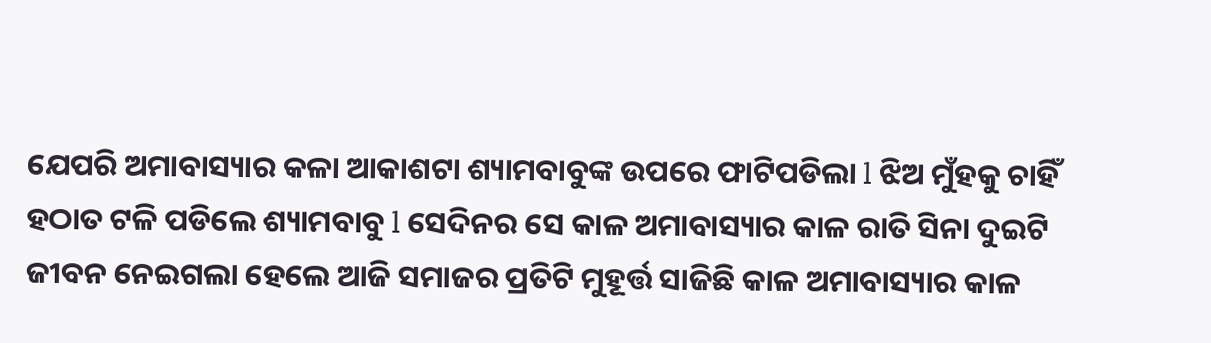ଯେପରି ଅମାବାସ୍ୟାର କଳା ଆକାଶଟା ଶ୍ୟାମବାବୁଙ୍କ ଉପରେ ଫାଟିପଡିଲା l ଝିଅ ମୁଁହକୁ ଚାହିଁ ହଠାତ ଟଳି ପଡିଲେ ଶ୍ୟାମବାବୁ l ସେଦିନର ସେ କାଳ ଅମାବାସ୍ୟାର କାଳ ରାତି ସିନା ଦୁଇଟି ଜୀବନ ନେଇଗଲା ହେଲେ ଆଜି ସମାଜର ପ୍ରତିଟି ମୁହୂର୍ତ୍ତ ସାଜିଛି କାଳ ଅମାବାସ୍ୟାର କାଳ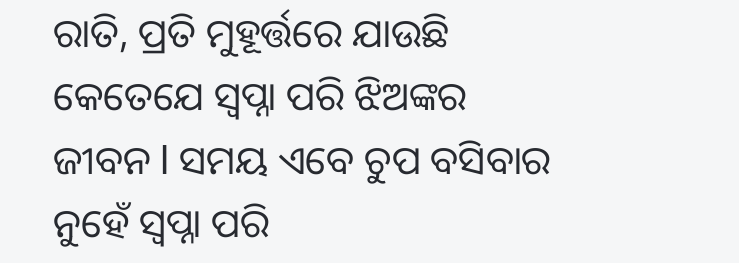ରାତି, ପ୍ରତି ମୁହୂର୍ତ୍ତରେ ଯାଉଛି କେତେଯେ ସ୍ୱପ୍ନା ପରି ଝିଅଙ୍କର ଜୀବନ l ସମୟ ଏବେ ଚୁପ ବସିବାର ନୁହେଁ ସ୍ୱପ୍ନା ପରି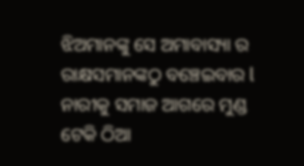ଝିଅମାନଙ୍କୁ ସେ ଅମାବାସ୍ୟା ର ରାକ୍ଷସମାନଙ୍କଠୁ ବଞ୍ଚେଇବାର l ନାରୀକୁ ସମାଜ ଆଗରେ ମୁଣ୍ଡ ଟେକି ଠିଆ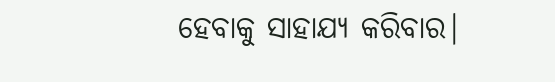ହେବାକୁ ସାହାଯ୍ୟ କରିବାର|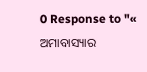0 Response to "« ଅମାବାସ୍ୟାର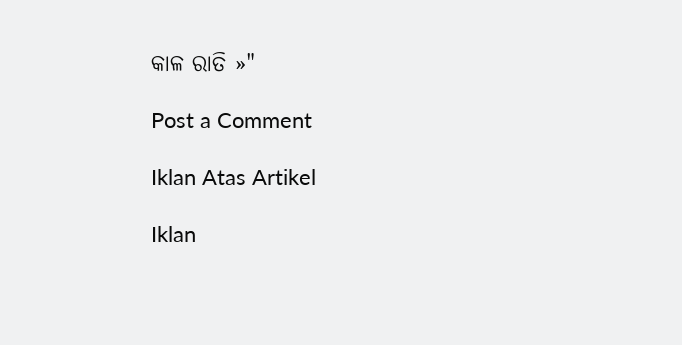କାଳ ରାତି »"

Post a Comment

Iklan Atas Artikel

Iklan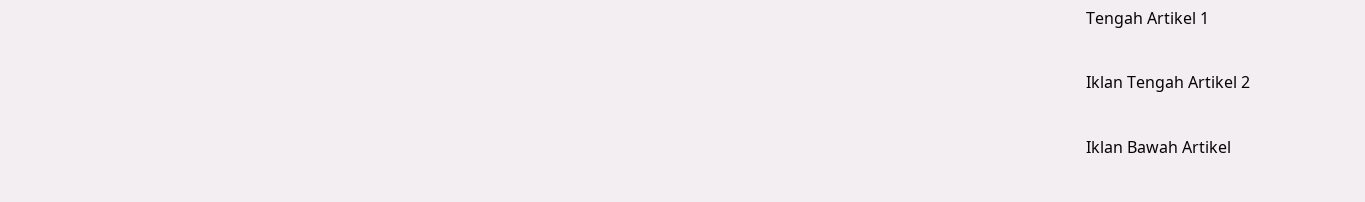Tengah Artikel 1

Iklan Tengah Artikel 2

Iklan Bawah Artikel